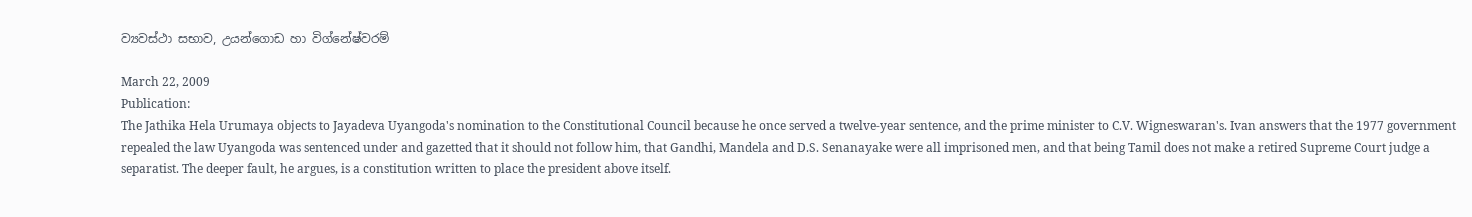ව්‍යවස්ථා සභාව, උයන්ගොඩ හා විග්නේෂ්වරම්

March 22, 2009
Publication:
The Jathika Hela Urumaya objects to Jayadeva Uyangoda's nomination to the Constitutional Council because he once served a twelve-year sentence, and the prime minister to C.V. Wigneswaran's. Ivan answers that the 1977 government repealed the law Uyangoda was sentenced under and gazetted that it should not follow him, that Gandhi, Mandela and D.S. Senanayake were all imprisoned men, and that being Tamil does not make a retired Supreme Court judge a separatist. The deeper fault, he argues, is a constitution written to place the president above itself.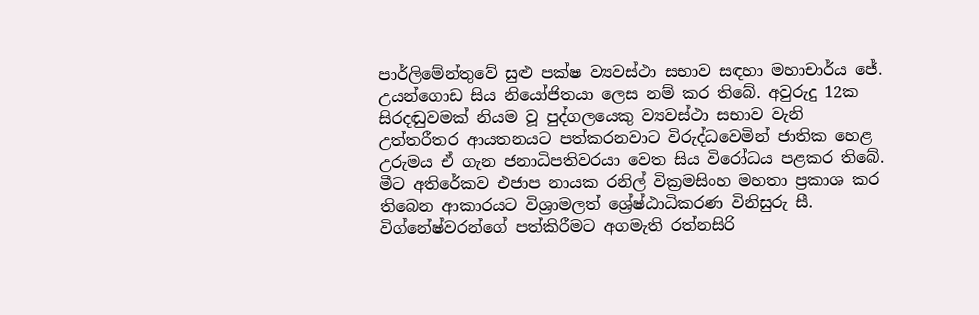පාර්ලිමේන්තුවේ සුළු පක්ෂ ව්‍යවස්ථා සභාව සඳහා මහාචාර්ය ජේ. උයන්ගොඩ සිය නියෝජිතයා ලෙස නම් කර තිබේ. අවුරුදු 12ක සිරදඬුවමක් නියම වූ පුද්ගලයෙකු ව්‍යවස්ථා සභාව වැනි උත්තරීතර ආයතනයට පත්කරනවාට විරුද්ධවෙමින් ජාතික හෙළ උරුමය ඒ ගැන ජනාධිපතිවරයා වෙත සිය විරෝධය පළකර තිබේ. මීට අතිරේකව එජාප නායක රනිල් වික්‍රමසිංහ මහතා ප්‍රකාශ කර තිබෙන ආකාරයට විශ්‍රාමලත් ශ්‍රේෂ්ඨාධිකරණ විනිසුරු සී. විග්නේෂ්වරන්ගේ පත්කිරීමට අගමැති රත්නසිරි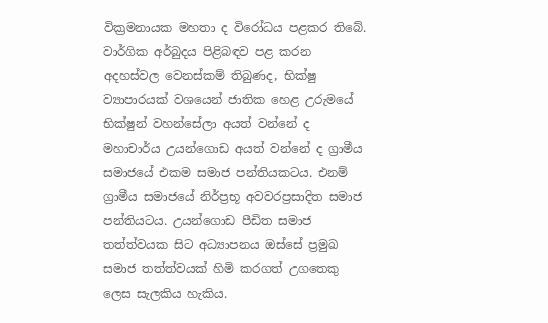වික්‍රමනායක මහතා ද විරෝධය පළකර තිබේ. වාර්ගික අර්බුදය පිළිබඳව පළ කරන අදහස්වල වෙනස්කම් තිබුණද, භික්ෂු ව්‍යාපාරයක් වශයෙන් ජාතික හෙළ උරුමයේ භික්ෂුන් වහන්සේලා අයත් වන්නේ ද මහාචාර්ය උයන්ගොඩ අයත් වන්නේ ද ග්‍රාමීය සමාජයේ එකම සමාජ පන්තියකටය. එනම් ග්‍රාමීය සමාජයේ නිර්ප්‍රභූ අවවරප්‍රසාදිත සමාජ පන්තියටය. උයන්ගොඩ පීඩිත සමාජ තත්ත්වයක සිට අධ්‍යාපනය ඔස්සේ ප්‍රමුඛ සමාජ තත්ත්වයක් හිමි කරගත් උගතෙකු ලෙස සැලකිය හැකිය.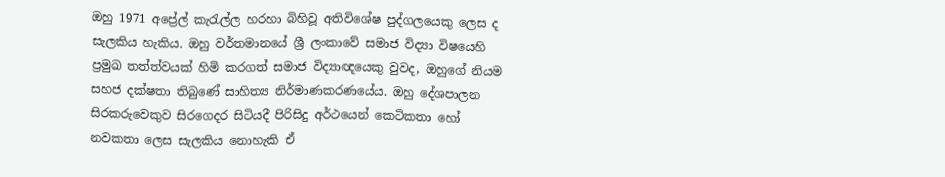ඔහු 1971 අප්‍රේල් කැරැල්ල හරහා බිහිවූ අතිවිශේෂ පුද්ගලයෙකු ලෙස ද සැලකිය හැකිය. ඔහු වර්තමානයේ ශ්‍රී ලංකාවේ සමාජ විද්‍යා විෂයෙහි ප්‍රමුඛ තත්ත්වයක් හිමි කරගත් සමාජ විද්‍යාඥයෙකු වුවද, ඔහුගේ නියම සහජ දක්ෂතා තිබුණේ සාහිත්‍ය නිර්මාණකරණයේය. ඔහු දේශපාලන සිරකරුවෙකුව සිරගෙදර සිටියදී පිරිසිදු අර්ථයෙන් කෙටිකතා හෝ නවකතා ලෙස සැලකිය නොහැකි ඒ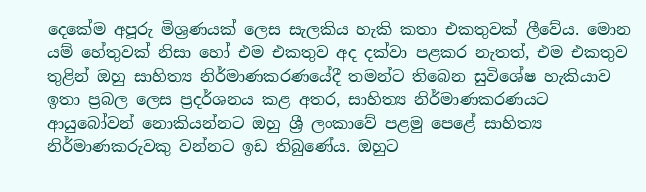දෙකේම අපූරු මිශ්‍රණයක් ලෙස සැලකිය හැකි කතා එකතුවක් ලීවේය. මොන යම් හේතුවක් නිසා හෝ එම එකතුව අද දක්වා පළකර නැතත්, එම එකතුව තුළින් ඔහු සාහිත්‍ය නිර්මාණකරණයේදී තමන්ට තිබෙන සුවිශේෂ හැකියාව ඉතා ප්‍රබල ලෙස ප්‍රදර්ශනය කළ අතර, සාහිත්‍ය නිර්මාණකරණයට ආයුබෝවන් නොකියන්නට ඔහු ශ්‍රී ලංකාවේ පළමු පෙළේ සාහිත්‍ය නිර්මාණකරුවකු වන්නට ඉඩ තිබුණේය. ඔහුට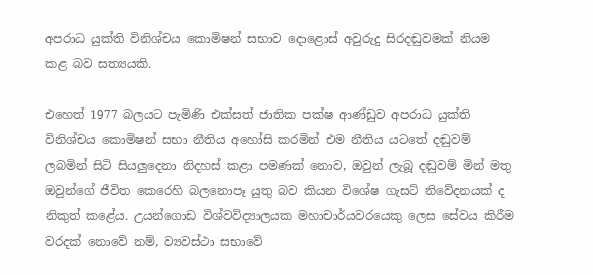අපරාධ යුක්ති විනිශ්චය කොමිෂන් සභාව දොළොස් අවුරුදු සිරදඬුවමක් නියම කළ බව සත්‍යයකි.

එහෙත් 1977 බලයට පැමිණි එක්සත් ජාතික පක්ෂ ආණ්ඩුව අපරාධ යුක්ති විනිශ්චය කොමිෂන් සභා නීතිය අහෝසි කරමින් එම නීතිය යටතේ දඬුවම් ලබමින් සිටි සියලුදෙනා නිදහස් කළා පමණක් නොව, ඔවුන් ලැබූ දඬුවම් මින් මතු ඔවුන්ගේ ජීවිත කෙරෙහි බලනොපෑ යුතු බව කියන විශේෂ ගැසට් නිවේදනයක් ද නිකුත් කළේය. උයන්ගොඩ විශ්වවිද්‍යාලයක මහාචාර්යවරයෙකු ලෙස සේවය කිරීම වරදක් නොවේ නම්, ව්‍යවස්ථා සභාවේ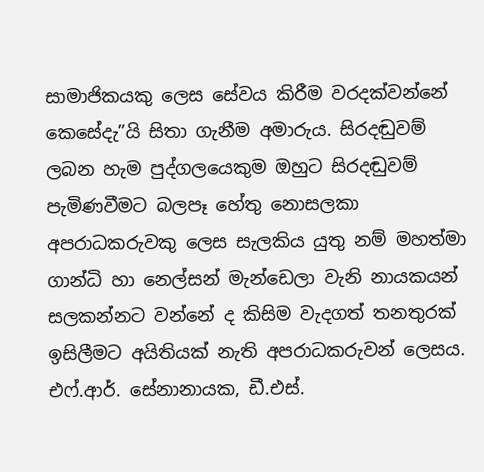සාමාජිකයකු ලෙස සේවය කිරීම වරදක්වන්නේ කෙසේදැ”යි සිතා ගැනීම අමාරුය. සිරදඬුවම් ලබන හැම පුද්ගලයෙකුම ඔහුට සිරදඬුවම් පැමිණවීමට බලපෑ හේතු නොසලකා අපරාධකරුවකු ලෙස සැලකිය යුතු නම් මහත්මා ගාන්ධි හා නෙල්සන් මැන්ඩෙලා වැනි නායකයන් සලකන්නට වන්නේ ද කිසිම වැදගත් තනතුරක් ඉසිලීමට අයිතියක් නැති අපරාධකරුවන් ලෙසය. එෆ්.ආර්. සේනානායක, ඩී.එස්.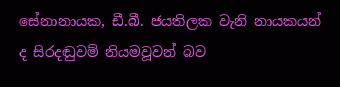සේනානායක, ඩී.බී. ජයතිලක වැනි නායකයන් ද සිරදඬුවම් නියමවූවන් බව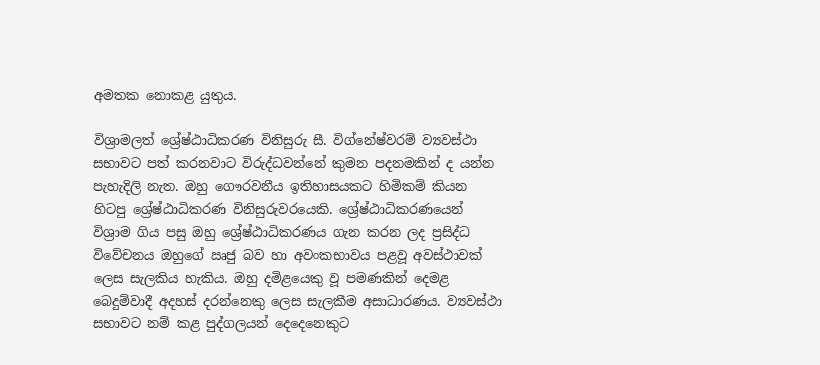අමතක නොකළ යුතුය.

විශ්‍රාමලත් ශ්‍රේෂ්ඨාධිකරණ විනිසුරු සී. විග්නේෂ්වරම් ව්‍යවස්ථා සභාවට පත් කරනවාට විරුද්ධවන්නේ කුමන පදනමකින් ද යන්න පැහැදිලි නැත. ඔහු ගෞරවනීය ඉතිහාසයකට හිමිකම් කියන හිටපු ශ්‍රේෂ්ඨාධිකරණ විනිසුරුවරයෙකි. ශ්‍රේෂ්ඨාධිකරණයෙන් විශ්‍රාම ගිය පසු ඔහු ශ්‍රේෂ්ඨාධිකරණය ගැන කරන ලද ප්‍රසිද්ධ විවේචනය ඔහුගේ ඍජු බව හා අවංකභාවය පළවූ අවස්ථාවක් ලෙස සැලකිය හැකිය. ඔහු දමිළයෙකු වූ පමණකින් දෙමළ බෙදුම්වාදී අදහස් දරන්නෙකු ලෙස සැලකීම අසාධාරණය. ව්‍යවස්ථා සභාවට නම් කළ පුද්ගලයන් දෙදෙනෙකුට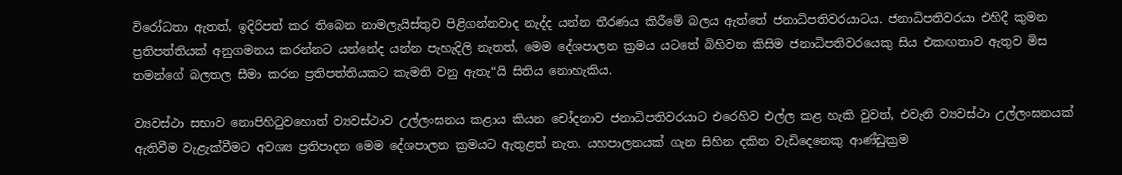විරෝධතා ඇතත්, ඉදිරිපත් කර තිබෙන නාමලැයිස්තුව පිළිගන්නවාද නැද්ද යන්න තීරණය කිරීමේ බලය ඇත්තේ ජනාධිපතිවරයාටය. ජනාධිපතිවරයා එහිදී කුමන ප්‍රතිපත්තියක් අනුගමනය කරන්නට යන්නේද යන්න පැහැදිලි නැතත්, මෙම දේශපාලන ක්‍රමය යටතේ බිහිවන කිසිම ජනාධිපතිවරයෙකු සිය එකඟතාව ඇතුව මිස තමන්ගේ බලතල සීමා කරන ප්‍රතිපත්තියකට කැමති වනු ඇතැ“යි සිතිය නොහැකිය.

ව්‍යවස්ථා සභාව නොපිහිටුවහොත් ව්‍යවස්ථාව උල්ලංඝනය කළාය කියන චෝදනාව ජනාධිපතිවරයාට එරෙහිව එල්ල කළ හැකි වුවත්, එවැනි ව්‍යවස්ථා උල්ලංඝනයක් ඇතිවීම වැළැක්වීමට අවශ්‍ය ප්‍රතිපාදන මෙම දේශපාලන ක්‍රමයට ඇතුළත් නැත. යහපාලනයක් ගැන සිහින දකින වැඩිදෙනෙකු ආණ්ඩුක්‍රම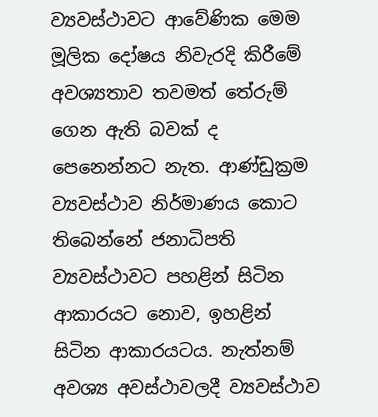ව්‍යවස්ථාවට ආවේණික මෙම මූලික දෝෂය නිවැරදි කිරීමේ අවශ්‍යතාව තවමත් තේරුම් ගෙන ඇති බවක් ද පෙනෙන්නට නැත. ආණ්ඩුක්‍රම ව්‍යවස්ථාව නිර්මාණය කොට තිබෙන්නේ ජනාධිපති ව්‍යවස්ථාවට පහළින් සිටින ආකාරයට නොව, ඉහළින් සිටින ආකාරයටය. නැත්නම් අවශ්‍ය අවස්ථාවලදී ව්‍යවස්ථාව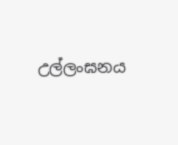උල්ලංඝනය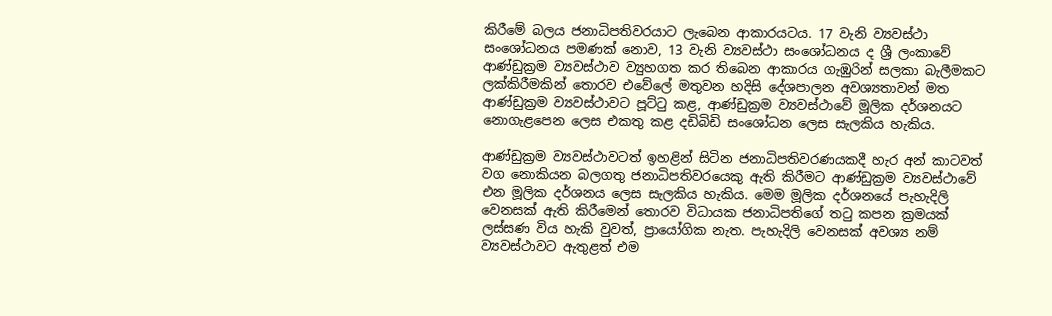කිරීමේ බලය ජනාධිපතිවරයාට ලැබෙන ආකාරයටය. 17 වැනි ව්‍යවස්ථා සංශෝධනය පමණක් නොව, 13 වැනි ව්‍යවස්ථා සංශෝධනය ද ශ්‍රී ලංකාවේ ආණ්ඩුක්‍රම ව්‍යවස්ථාව ව්‍යුහගත කර තිබෙන ආකාරය ගැඹුරින් සලකා බැලීමකට ලක්කිරීමකින් තොරව එවේලේ මතුවන හදිසි දේශපාලන අවශ්‍යතාවන් මත ආණ්ඩුක්‍රම ව්‍යවස්ථාවට පූට්ටු කළ, ආණ්ඩුක්‍රම ව්‍යවස්ථාවේ මූලික දර්ශනයට නොගැළපෙන ලෙස එකතු කළ දඩිබිඩි සංශෝධන ලෙස සැලකිය හැකිය.

ආණ්ඩුක්‍රම ව්‍යවස්ථාවටත් ඉහළින් සිටින ජනාධිපතිවරණයකදී හැර අන් කාටවත් වග නොකියන බලගතු ජනාධිපතිවරයෙකු ඇති කිරීමට ආණ්ඩුක්‍රම ව්‍යවස්ථාවේ එන මූලික දර්ශනය ලෙස සැලකිය හැකිය. මෙම මූලික දර්ශනයේ පැහැදිලි වෙනසක් ඇති කිරීමෙන් තොරව විධායක ජනාධිපතිගේ තටු කපන ක්‍රමයක් ලස්සණ විය හැකි වුවත්, ප්‍රායෝගික නැත. පැහැදිලි වෙනසක් අවශ්‍ය නම් ව්‍යවස්ථාවට ඇතුළත් එම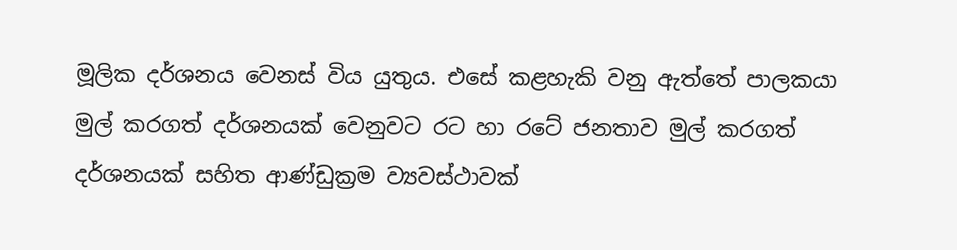මූලික දර්ශනය වෙනස් විය යුතුය. එසේ කළහැකි වනු ඇත්තේ පාලකයා මුල් කරගත් දර්ශනයක් වෙනුවට රට හා රටේ ජනතාව මුල් කරගත් දර්ශනයක් සහිත ආණ්ඩුක්‍රම ව්‍යවස්ථාවක්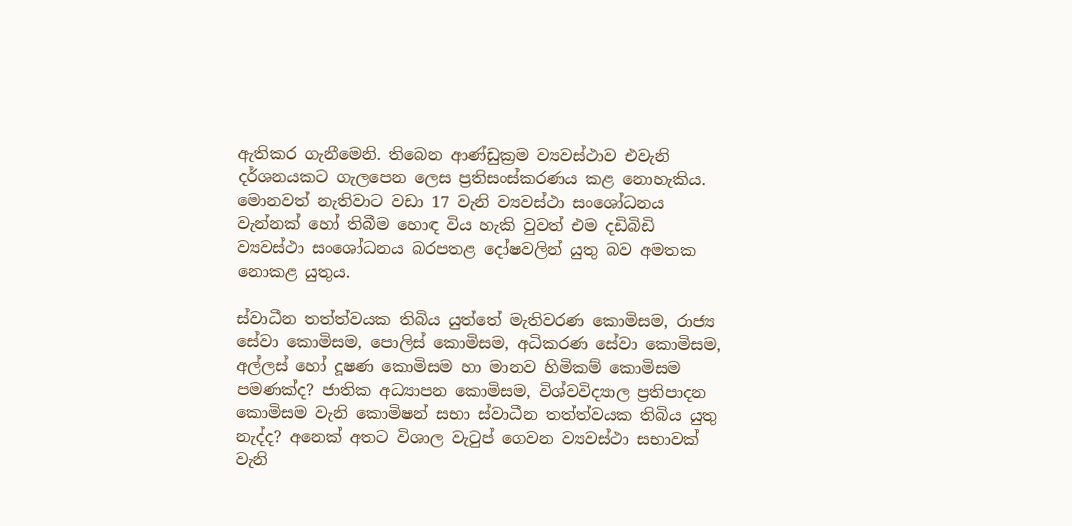ඇතිකර ගැනීමෙනි. තිබෙන ආණ්ඩුක්‍රම ව්‍යවස්ථාව එවැනි දර්ශනයකට ගැලපෙන ලෙස ප්‍රතිසංස්කරණය කළ නොහැකිය. මොනවත් නැතිවාට වඩා 17 වැනි ව්‍යවස්ථා සංශෝධනය වැන්නක් හෝ තිබීම හොඳ විය හැකි වුවත් එම දඩිබිඩි ව්‍යවස්ථා සංශෝධනය බරපතළ දෝෂවලින් යුතු බව අමතක නොකළ යුතුය.

ස්වාධීන තත්ත්වයක තිබිය යුත්තේ මැතිවරණ කොමිසම, රාජ්‍ය සේවා කොමිසම, පොලිස් කොමිසම, අධිකරණ සේවා කොමිසම, අල්ලස් හෝ දූෂණ කොමිසම හා මානව හිමිකම් කොමිසම පමණක්ද? ජාතික අධ්‍යාපන කොමිසම, විශ්වවිද්‍යාල ප්‍රතිපාදන කොමිසම වැනි කොමිෂන් සභා ස්වාධීන තත්ත්වයක තිබිය යුතු නැද්ද? අනෙක් අතට විශාල වැටුප් ගෙවන ව්‍යවස්ථා සභාවක් වැනි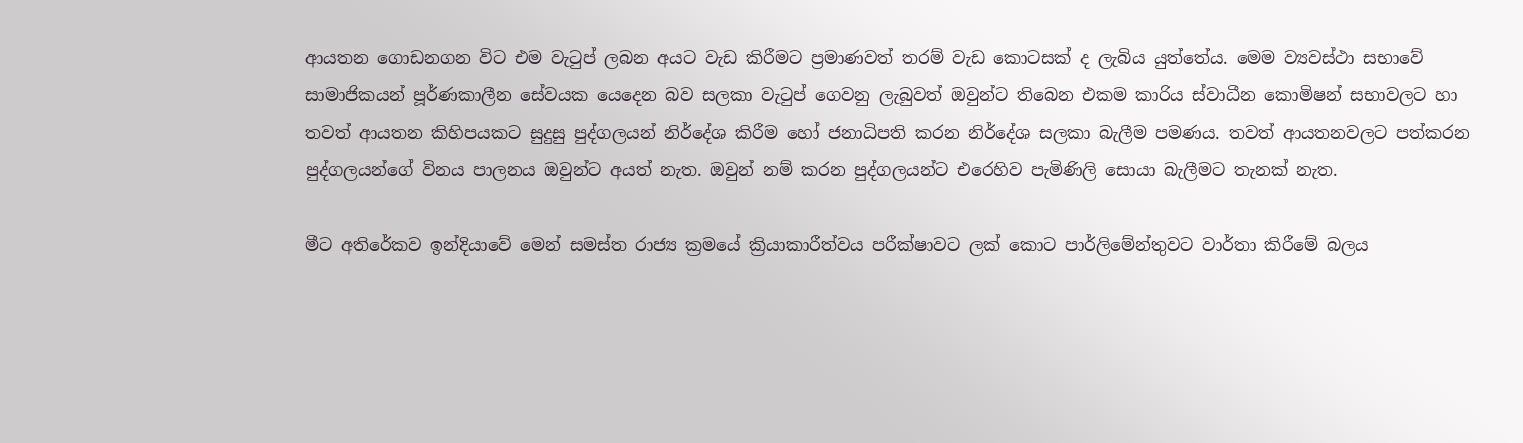ආයතන ගොඩනගන විට එම වැටුප් ලබන අයට වැඩ කිරීමට ප්‍රමාණවත් තරම් වැඩ කොටසක් ද ලැබිය යුත්තේය. මෙම ව්‍යවස්ථා සභාවේ සාමාජිකයන් පූර්ණකාලීන සේවයක යෙදෙන බව සලකා වැටුප් ගෙවනු ලැබුවත් ඔවුන්ට තිබෙන එකම කාරිය ස්වාධීන කොමිෂන් සභාවලට හා තවත් ආයතන කිහිපයකට සුදුසු පුද්ගලයන් නිර්දේශ කිරීම හෝ ජනාධිපති කරන නිර්දේශ සලකා බැලීම පමණය. තවත් ආයතනවලට පත්කරන පුද්ගලයන්ගේ විනය පාලනය ඔවුන්ට අයත් නැත. ඔවුන් නම් කරන පුද්ගලයන්ට එරෙහිව පැමිණිලි සොයා බැලීමට තැනක් නැත.

මීට අතිරේකව ඉන්දියාවේ මෙන් සමස්ත රාජ්‍ය ක්‍රමයේ ක්‍රියාකාරීත්වය පරීක්ෂාවට ලක් කොට පාර්ලිමේන්තුවට වාර්තා කිරීමේ බලය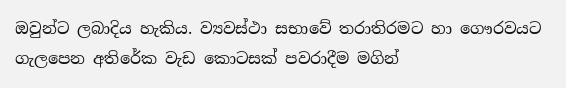ඔවුන්ට ලබාදිය හැකිය. ව්‍යවස්ථා සභාවේ තරාතිරමට හා ගෞරවයට ගැලපෙන අතිරේක වැඩ කොටසක් පවරාදීම මගින්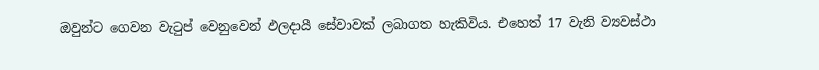ඔවුන්ට ගෙවන වැටුප් වෙනුවෙන් ඵලදායී සේවාවක් ලබාගත හැකිවිය. එහෙත් 17 වැනි ව්‍යවස්ථා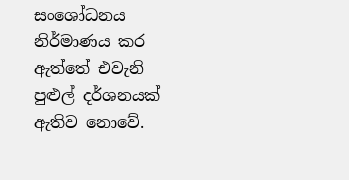සංශෝධනය නිර්මාණය කර ඇත්තේ එවැනි පුළුල් දර්ශනයක් ඇතිව නොවේ.